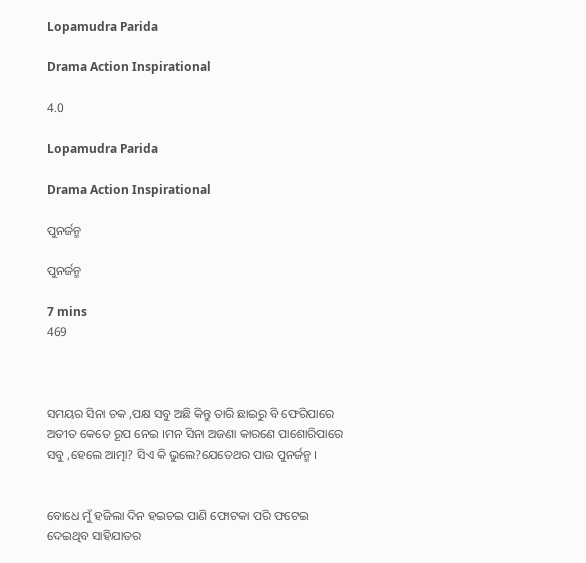Lopamudra Parida

Drama Action Inspirational

4.0

Lopamudra Parida

Drama Action Inspirational

ପୁନର୍ଜନ୍ମ

ପୁନର୍ଜନ୍ମ

7 mins
469



ସମୟର ସିନା ଚକ ,ପକ୍ଷ ସବୁ ଅଛି କିନ୍ତୁ ତାରି ଛାଇରୁ ବି ଫେରିପାରେ ଅତୀତ କେତେ ରୂପ ନେଇ ।ମନ ସିନା ଅଜଣା କାରଣେ ପାଶୋରିପାରେ ସବୁ ,ହେଲେ ଆତ୍ମା? ସିଏ କି ଭୁଲେ?ଯେତେଥର ପାଉ ପୁନର୍ଜନ୍ମ ।


ବୋଧେ ମୁଁ ହଜିଲା ଦିନ ହଇଚଇ ପାଣି ଫୋଟକା ପରି ଫଟେଇ ଦେଇଥିବ ସାହିଯାତର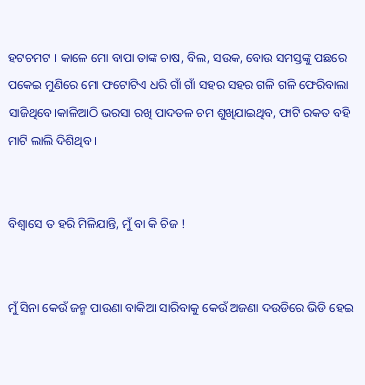ହଟଚମଟ । କାଳେ ମୋ ବାପା ତାଙ୍କ ଚାଷ, ବିଲ, ସଉକ, ବୋଉ ସମସ୍ତଙ୍କୁ ପଛରେ ପକେଇ ମୁଣିରେ ମୋ ଫଟୋଟିଏ ଧରି ଗାଁ ଗାଁ ସହର ସହର ଗଳି ଗଳି ଫେରିବାଲା ସାଜିଥିବେ।କାଳିଆଠି ଭରସା ରଖି ପାଦତଳ ଚମ ଶୁଖିଯାଇଥିବ, ଫାଟି ରକତ ବହି ମାଟି ଲାଲି ଦିଶିଥିବ ।


ବିଶ୍ବାସେ ତ ହରି ମିଳିଯାନ୍ତି, ମୁଁ ବା କି ଚିଜ !


ମୁଁ ସିନା କେଉଁ ଜନ୍ମ ପାଉଣା ବାକିଆ ସାରିବାକୁ କେଉଁ ଅଜଣା ଦଉଡିରେ ଭିଡି ହେଇ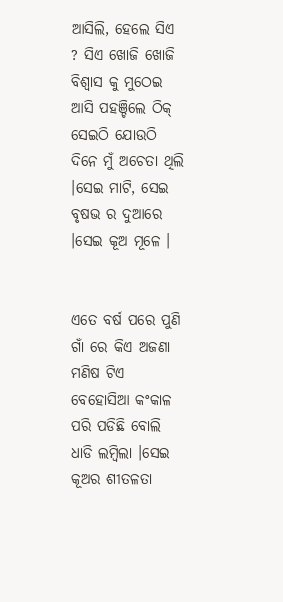ଆସିଲି, ହେଲେ ସିଏ ? ସିଏ ଖୋଜି ଖୋଜି ବିଶ୍ବାସ କୁ ମୁଠେଇ ଆସି ପହଞ୍ଚିଲେ ଠିକ୍ ସେଇଠି ଯୋଉଠି ଦିନେ ମୁଁ ଅଚେତା ଥିଲି ।ସେଇ ମାଟି, ସେଇ ବୃଷଭ ର ଦୁଆରେ ।ସେଇ କୂଅ ମୂଳେ ।


ଏତେ ବର୍ଷ ପରେ ପୁଣି ଗାଁ ରେ କିଏ ଅଜଣା ମଣିଷ ଟିଏ ବେହୋସିଆ କଂକାଳ ପରି ପଡିଛି ବୋଲି ଧାଡି ଲମ୍ବିଲା ।ସେଇ କୂଅର ଶୀତଳତା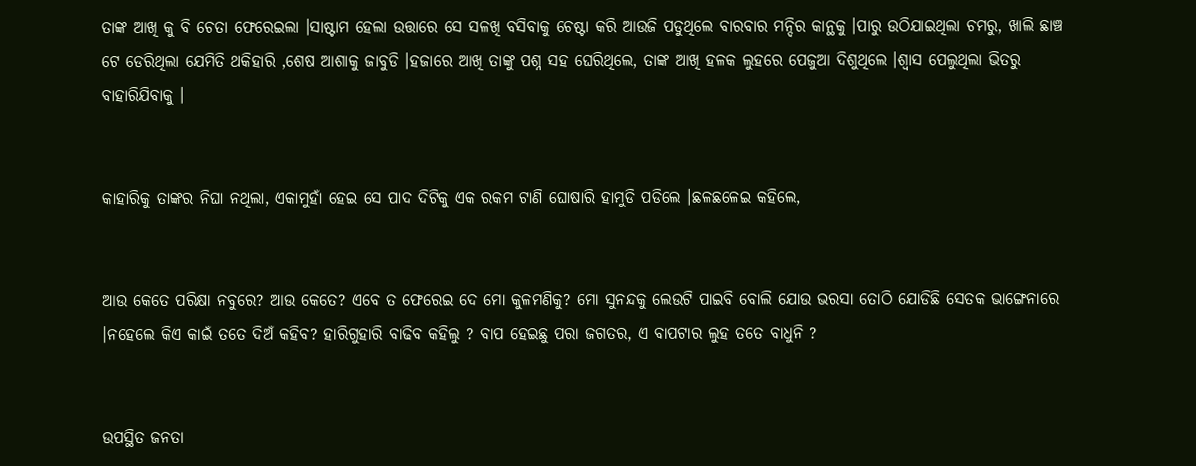ତାଙ୍କ ଆଖି କୁ ବି ଚେତା ଫେରେଇଲା ।ସାଷ୍ଟାମ ହେଲା ଉତ୍ତାରେ ସେ ସଳଖି ବସିବାକୁ ଚେଷ୍ଟା କରି ଆଉଜି ପଡୁଥିଲେ ବାରବାର ମନ୍ଦିର କାନ୍ଥକୁ ।ପାରୁ ଉଠିଯାଇଥିଲା ଚମରୁ, ଖାଲି ଛାଞ୍ଚ ଟେ ଡେରିଥିଲା ଯେମିତି ଥକିହାରି ,ଶେଷ ଆଶାକୁ ଜାବୁଡି ।ହଜାରେ ଆଖି ତାଙ୍କୁ ପଶ୍ନ ସହ ଘେରିଥିଲେ, ତାଙ୍କ ଆଖି ହଳକ ଲୁହରେ ପେଜୁଆ ଦିଶୁଥିଲେ ।ଶ୍ବାସ ପେଲୁଥିଲା ଭିତରୁ ବାହାରିଯିବାକୁ ।


କାହାରିକୁ ତାଙ୍କର ନିଘା ନଥିଲା, ଏକାମୁହାଁ ହେଇ ସେ ପାଦ ଦିଟିକୁ ଏକ ରକମ ଟାଣି ଘୋଷାରି ହାମୁଡି ପଡିଲେ ।ଛଳଛଳେଇ କହିଲେ,


ଆଉ କେତେ ପରିକ୍ଷା ନବୁରେ? ଆଉ କେତେ? ଏବେ ତ ଫେରେଇ ଦେ ମୋ କୁଳମଣିକୁ? ମୋ ସୁନନ୍ଦକୁ ଲେଉଟି ପାଇବି ବୋଲି ଯୋଉ ଭରସା ତୋଠି ଯୋଡିଛି ସେତକ ଭାଙ୍ଗେନାରେ ।ନହେଲେ କିଏ କାଇଁ ତତେ ଦିଅଁ କହିବ? ହାରିଗୁହାରି ବାଢିବ କହିଲୁ ? ବାପ ହେଇଛୁ ପରା ଜଗତର, ଏ ବାପଟାର ଲୁହ ତତେ ବାଧୁନି ?


ଉପସ୍ଥିତ ଜନତା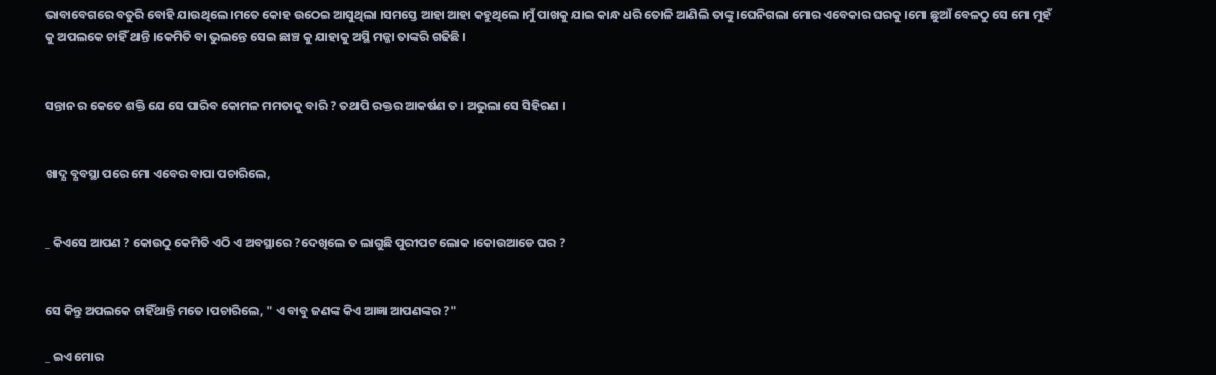ଭାବାବେଗରେ ବତୁରି ବୋହି ଯାଉଥିଲେ ।ମତେ କୋହ ଉଠେଇ ଆସୁଥିଲା ।ସମସ୍ତେ ଆହା ଆହା କହୁଥିଲେ ।ମୁଁ ପାଖକୁ ଯାଇ କାନ୍ଧ ଧରି ତୋଳି ଆଣିଲି ତାଙ୍କୁ ।ଘେନିଗଲା ମୋର ଏବେକାର ଘରକୁ ।ମୋ ଛୁଆଁ ବେଳଠୁ ସେ ମୋ ମୁହଁ କୁ ଅପଲକେ ଚାହିଁ ଥାନ୍ତି ।କେମିତି ବା ଭୁଲନ୍ତେ ସେଇ ଛାଞ୍ଚ କୁ ଯାହାକୁ ଅସ୍ଥି ମଜ୍ଜା ତାଙ୍କରି ଗଢିଛି ।


ସନ୍ତାନ ର କେତେ ଶକ୍ତି ଯେ ସେ ପାରିବ କୋମଳ ମମତାକୁ ବାରି ? ତଥାପି ରକ୍ତର ଆକର୍ଷଣ ତ । ଅଭୁଲା ସେ ସିହିରଣ ।


ଖାଦ୍ଯ ବ୍ଯବସ୍ଥା ପରେ ମୋ ଏବେର ବାପା ପଚାରିଲେ,


_ କିଏସେ ଆପଣ ? କୋଉଠୁ କେମିତି ଏଠି ଏ ଅବସ୍ଥାରେ ?ଦେଖିଲେ ତ ଲାଗୁଛି ପୁରୀପଟ ଲୋକ ।କୋଉଆଡେ ଘର ?


ସେ କିନ୍ତୁ ଅପଲକେ ଚାହିଁଥାନ୍ତି ମତେ ।ପଚାରିଲେ, " ଏ ବାବୁ ଜଣଙ୍କ କିଏ ଆଜ୍ଞା ଆପଣଙ୍କର ?"

_ ଇଏ ମୋର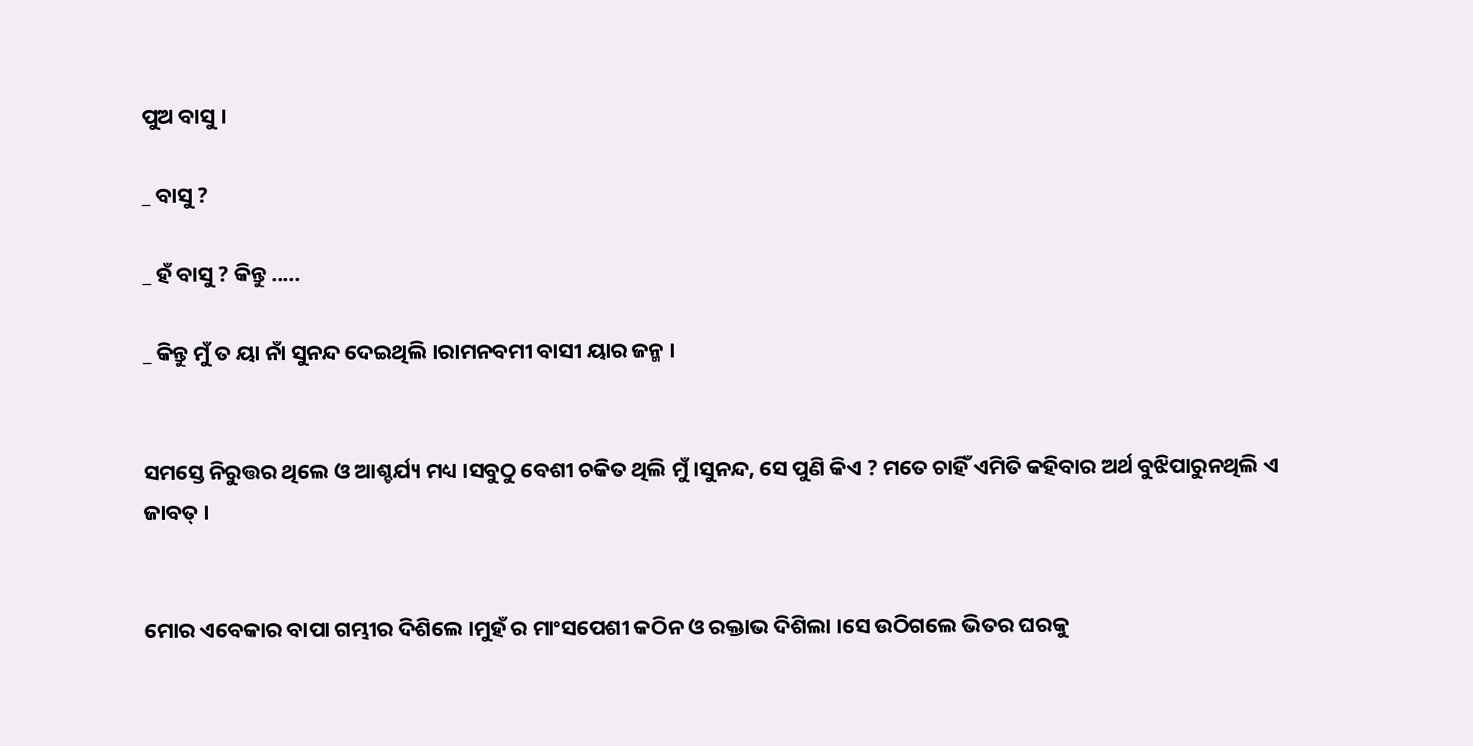ପୁଅ ବାସୁ ।

_ ବାସୁ ?

_ ହଁ ବାସୁ ? କିନ୍ତୁ .....

_ କିନ୍ତୁ ମୁଁ ତ ୟା ନାଁ ସୁନନ୍ଦ ଦେଇଥିଲି ।ରାମନବମୀ ବାସୀ ୟାର ଜନ୍ମ ।


ସମସ୍ତେ ନିରୁତ୍ତର ଥିଲେ ଓ ଆଶ୍ଚର୍ଯ୍ୟ ମଧ୍ୟ ।ସବୁଠୁ ବେଶୀ ଚକିତ ଥିଲି ମୁଁ ।ସୁନନ୍ଦ, ସେ ପୁଣି କିଏ ? ମତେ ଚାହିଁ ଏମିତି କହିବାର ଅର୍ଥ ବୁଝିପାରୁନଥିଲି ଏ ଜାବତ୍ ।


ମୋର ଏବେକାର ବାପା ଗମ୍ଭୀର ଦିଶିଲେ ।ମୁହଁ ର ମାଂସପେଶୀ କଠିନ ଓ ରକ୍ତାଭ ଦିଶିଲା ।ସେ ଉଠିଗଲେ ଭିତର ଘରକୁ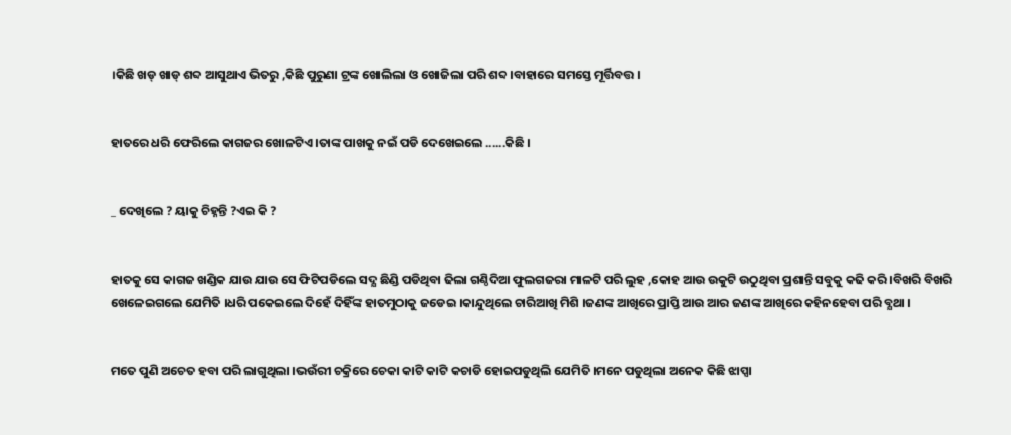।କିଛି ଖଡ୍ ଖାଡ୍ ଶବ୍ଦ ଆସୁଥାଏ ଭିତରୁ ,କିଛି ପୁରୁଣା ଟ୍ରଙ୍କ ଖୋଲିଲା ଓ ଖୋଜିଲା ପରି ଶବ୍ଦ ।ବାହାରେ ସମସ୍ତେ ମୂର୍ତ୍ତିବତ୍ତ ।


ହାତରେ ଧରି ଫେରିଲେ କାଗଜର ଖୋଳଟିଏ ।ତାଙ୍କ ପାଖକୁ ନଇଁ ପଡି ଦେଖେଇଲେ ......କିଛି ।


_ ଦେଖିଲେ ? ୟାକୁ ଚିହ୍ନନ୍ତି ?ଏଇ କି ?


ହାତକୁ ସେ କାଗଜ ଖଣ୍ଡିକ ଯାଉ ଯାଉ ସେ ଫିଟିପଡିଲେ ସଦ୍ଯ ଛିଣ୍ଡି ପଡିଥିବା ଢିଲା ଗଣ୍ଠିଦିଆ ଫୁଲଗଜରା ମାଳଟି ପରି ଲୁହ ,କୋହ ଆଉ ଉକୁଟି ଉଠୁଥିବା ପ୍ରଶାନ୍ତି ସବୁକୁ କଢି କରି ।ବିଖରି ବିଖରି ଖେଳେଇଗଲେ ଯେମିତି ।ଧରି ପକେଇଲେ ଦିହେଁ ଦିହିଁଙ୍କ ହାତମୁଠାକୁ ଜଡେଇ ।କାନ୍ଦୁଥିଲେ ଚାରିଆଖି ମିଶି ।ଜଣଙ୍କ ଆଖିରେ ପ୍ରାପ୍ତି ଆଉ ଆର ଜଣଙ୍କ ଆଖିରେ କହିନହେବା ପରି ବ୍ଯଥା ।


ମତେ ପୁଣି ଅଚେତ ହବା ପରି ଲାଗୁଥିଲା ।ଭଉଁରୀ ଚକ୍ରିରେ ଚେକା କାଟି କାଟି କଚାଡି ହୋଇପଡୁଥିଲି ଯେମିତି ।ମନେ ପଡୁଥିଲା ଅନେକ କିଛି ଝାପ୍ସା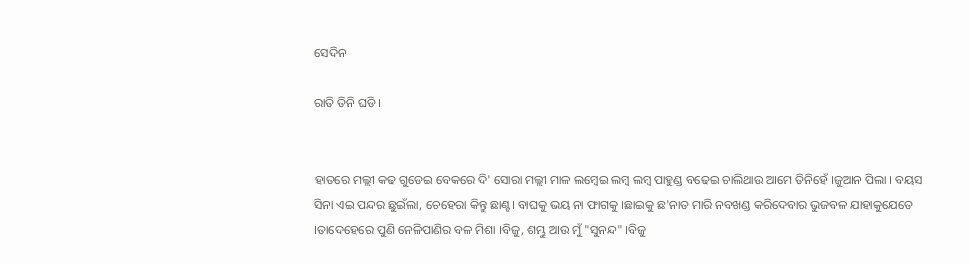ସେଦିନ

ରାତି ତିନି ଘଡି ।


ହାତରେ ମଲ୍ଲୀ କଢ ଗୁଡେଇ ବେକରେ ଦି' ସୋରା ମଲ୍ଲୀ ମାଳ ଲମ୍ବେଇ ଲମ୍ବ ଲମ୍ବ ପାହୁଣ୍ଡ ବଢେଇ ଚାଲିଥାଉ ଆମେ ତିନିହେଁ ।ଜୁଆନ ପିଲା । ବୟସ ସିନା ଏଇ ପନ୍ଦର ଛୁଇଁଲା, ଚେହେରା କିନ୍ତୁ ଛାଣ୍ଟ। ବାଘକୁ ଭୟ ନା ଫାଗକୁ ।ଛାଇକୁ ଛ'ନାତ ମାରି ନବଖଣ୍ଡ କରିଦେବାର ଭୁଜବଳ ଯାହାକୁଯେତେ ।ତାଦେହେରେ ପୁଣି ନେଳିପାଣିର ବଳ ମିଶା ।ବିଜୁ, ଶମ୍ଭୁ ଆଉ ମୁଁ "ସୁନନ୍ଦ" ।ବିଜୁ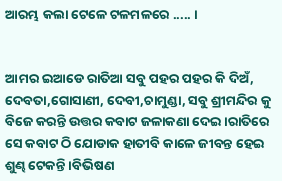ଆରମ୍ଭ କଲା ଟେଳେ ଟଳମଳରେ ..... ।


ଆମର ଇଆଡେ ରାତିଆ ସବୁ ପହର ପହର କି ଦିଅଁ, ଦେବତା,ଗୋସାଣୀ, ଦେବୀ,ଚାମୁଣ୍ଡା, ସବୁ ଶ୍ରୀମନ୍ଦିର କୁ ବିଜେ କରନ୍ତି ଉତ୍ତର କବାଟ ଜଳାକଣା ଦେଇ ।ରାତିରେ ସେ କବାଟ ଠି ଯୋଡାକ ହାତୀବି କାଳେ ଜୀବନ୍ତ ହେଇ ଶୁଣ୍ଢ ଟେକନ୍ତି ।ବିଭିଷଣ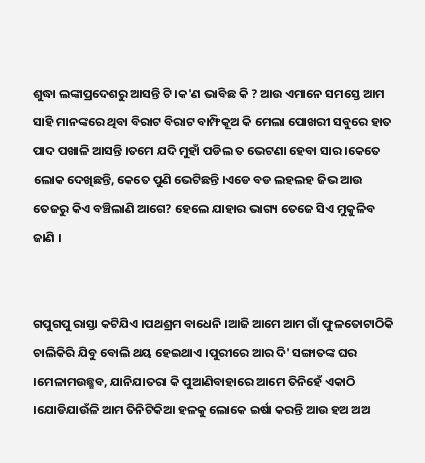ଶୁଦ୍ଧା ଲଙ୍କାପ୍ରଦେଶରୁ ଆସନ୍ତି ଟି ।କ'ଣ ଭାବିଛ କି ? ଆଉ ଏମାନେ ସମସ୍ତେ ଆମ ସାହି ମାନଙ୍କରେ ଥିବା ବିରାଟ ବିରାଟ ବାମ୍ଫିକୂଅ କି ମେଲା ପୋଖରୀ ସବୁରେ ହାତ ପାଦ ପଖାଳି ଆସନ୍ତି ।ତମେ ଯଦି ମୁହାଁ ପଡିଲ ତ ଭେଟଣା ହେବା ସାର ।କେତେ ଲୋକ ଦେଖିଛନ୍ତି, କେତେ ପୁଣି ଭେଟିଛନ୍ତି ।ଏଡେ ବଡ ଲହଲହ ଜିଭ ଆଉ ତେଜରୁ କିଏ ବଞ୍ଚିଲାଣି ଆଗେ? ହେଲେ ଯାହାର ଭାଗ୍ୟ ତେଜେ ସିଏ ମୁକୁଳିବ ଜାଣି ।


ଗପୁଗପୁ ରାସ୍ତା କଟିଯିଏ ।ପଥଶ୍ରମ ବାଧେନି ।ଆଜି ଆମେ ଆମ ଗାଁ ଫୁଳତୋଟାଠିକି ଚାଲିକିରି ଯିବୁ ବୋଲି ଥୟ ହେଇଥାଏ ।ପୁରୀରେ ଆର ଦି' ସଙ୍ଗାତଙ୍କ ଘର ।ମେଳାମଉଛ୍ଛବ, ଯାନିଯାତରା କି ପୁଆଣିବାହାରେ ଆମେ ତିନିହେଁ ଏକାଠି ।ଯୋଡିଯାଉଁଳି ଆମ ତିନିଟିକିଆ ହଳକୁ ଲୋକେ ଇର୍ଷା କରନ୍ତି ଆଉ ହଅ ଅଅ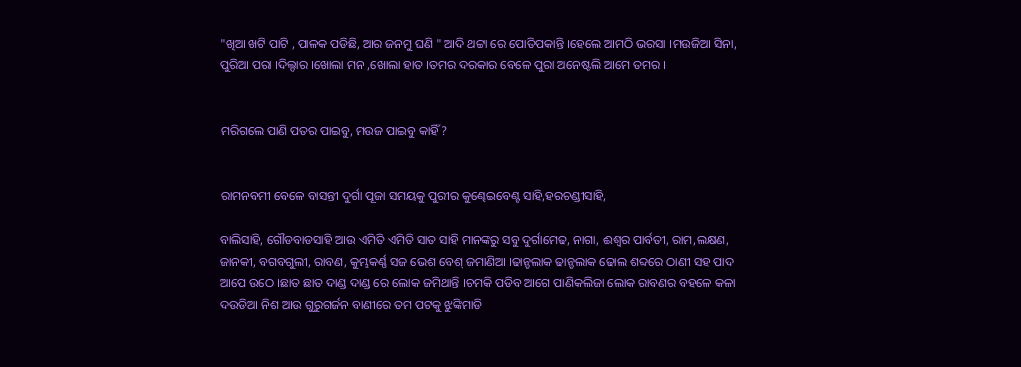"ଖିଆ ଖଟି ପାଟି , ପାଳକ ପଡିଛି, ଆର ଜନମୁ ଘଣି " ଆଦି ଥଟ୍ଟା ରେ ପୋତିପକାନ୍ତି ।ହେଲେ ଆମଠି ଭରସା ।ମଉଜିଆ ସିନା, ପୁରିଆ ପରା ।ଦିଲ୍ଦାର ।ଖୋଲା ମନ ,ଖୋଲା ହାତ ।ତମର ଦରକାର ବେଳେ ପୁରା ଅନେଷ୍ଟଲି ଆମେ ତମର ।


ମରିଗଲେ ପାଣି ପତର ପାଇବୁ, ମଉଜ ପାଇବୁ କାହିଁ ?


ରାମନବମୀ ବେଳେ ବାସନ୍ତୀ ଦୁର୍ଗା ପୂଜା ସମୟକୁ ପୁରୀର କୁଣ୍ଢେଇବେଣ୍ଟ ସାହି,ହରଚଣ୍ଡୀସାହି,

ବାଲିସାହି, ଗୌଡବାଡସାହି ଆଉ ଏମିତି ଏମିତି ସାତ ସାହି ମାନଙ୍କରୁ ସବୁ ଦୁର୍ଗାମେଢ, ନାଗା, ଈଶ୍ବର ପାର୍ବତୀ, ରାମ,ଲକ୍ଷଣ, ଜାନକୀ, ବଗବଗୁଲୀ, ରାବଣ, କୁମ୍ଭକର୍ଣ୍ଣ ସଜ ଭେଶ ବେଶ୍ ଜମାଣିଆ ।ଢାନ୍ଡଲାକ ଢାନ୍ଡଲାକ ଢୋଲ ଶବ୍ଦରେ ଠାଣୀ ସହ ପାଦ ଆପେ ଉଠେ ।ଛାତ ଛାତ ଦାଣ୍ଡ ଦାଣ୍ଡ ରେ ଲୋକ ଜମିଥାନ୍ତି ।ଚମକି ପଡିବ ଆଗେ ପାଣିକଲିଜା ଲୋକ ରାବଣର ବହଳେ କଳା ଦଉଡିଆ ନିଶ ଆଉ ଗୁରୁଗର୍ଜନ ବାଣୀରେ ତମ ପଟକୁ ଝୁଙ୍କିମାଡି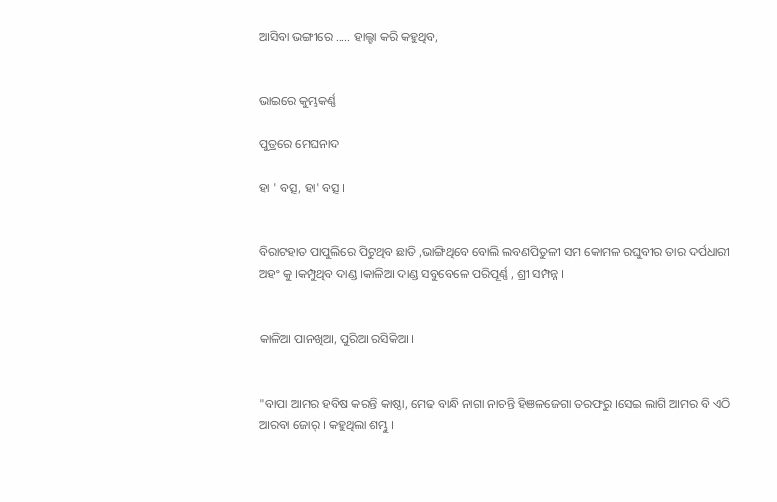ଆସିବା ଭଙ୍ଗୀରେ ..... ହାଲ୍ହା କରି କହୁଥିବ,


ଭାଇରେ କୁମ୍ଭକର୍ଣ୍ଣ

ପୁତ୍ରରେ ମେଘନାଦ

ହା ' ବତ୍ସ, ହା' ବତ୍ସ ।


ବିରାଟହାତ ପାପୁଲିରେ ପିଟୁଥିବ ଛାତି ,ଭାଙ୍ଗିଥିବେ ବୋଲି ଲବଣପିତୁଳୀ ସମ କୋମଳ ରଘୁବୀର ତାର ଦର୍ପଧାରୀ ଅହଂ କୁ ।କମ୍ପୁଥିବ ଦାଣ୍ଡ ।କାଳିଆ ଦାଣ୍ଡ ସବୁବେଳେ ପରିପୂର୍ଣ୍ଣ , ଶ୍ରୀ ସମ୍ପନ୍ନ ।


କାଳିଆ ପାନଖିଆ, ପୁରିଆ ରସିକିଆ ।


"ବାପା ଆମର ହବିଷ କରନ୍ତି କାଷ୍ଠା, ମେଢ ବାନ୍ଧି ନାଗା ନାଚନ୍ତି ହିଞଳଜେଗା ତରଫରୁ ।ସେଇ ଲାଗି ଆମର ବି ଏଠି ଆରବା ଜୋର୍ । କହୁଥିଲା ଶମ୍ଭୁ ।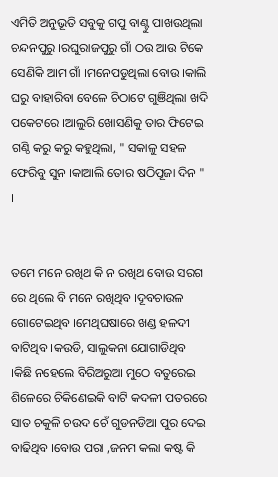ଏମିତି ଅନୁଭୂତି ସବୁକୁ ଗପୁ ବାଣ୍ଟୁ ପାଖଉଥିଲା ଚନ୍ଦନପୁରୁ ।ରଘୁରାଜପୁରୁ ଗାଁ ଠଉ ଆଉ ଟିକେ ସେଣିକି ଆମ ଗାଁ ।ମନେପଡୁଥିଲା ବୋଉ ।କାଲି ଘରୁ ବାହାରିବା ବେଳେ ଚିଠାଟେ ଗୁଞିଥିଲା ଖଦି ପକେଟରେ ।ଆଲୁରି ଖୋସଣିକୁ ତାର ଫିଟେଇ ଗଣ୍ଠି କରୁ କରୁ କହୁଥିଲା, " ସକାଳୁ ସହଳ ଫେରିବୁ ସୁନ ।କାଆଲି ତୋର ଷଠିପୂଜା ଦିନ " ।


ତମେ ମନେ ରଖିଥ କି ନ ରଖିଥ ବୋଉ ସରଗ ରେ ଥିଲେ ବି ମନେ ରଖିଥିବ ।ଦୂବଚାଉଳ ଗୋଟେଇଥିବ ।ମେଥିଘଷାରେ ଖଣ୍ଡ ହଳଦୀ ବାଟିଥିବ ।କଉଡି, ସାଲୁକନା ଯୋଗାଡିଥିବ ।କିଛି ନହେଲେ ବିରିଅରୁଆ ମୁଠେ ବତୁରେଇ ଶିଳେରେ ଚିକିଣେଇକି ବାଟି କଦଳୀ ପତରରେ ସାତ ଚକୁଳି ଚଉଦ ଚେଁ ଗୁଡନଡିଆ ପୁର ଦେଇ ବାଢିଥିବ ।ବୋଉ ପରା ,ଜନମ କଲା କଷ୍ଟ କି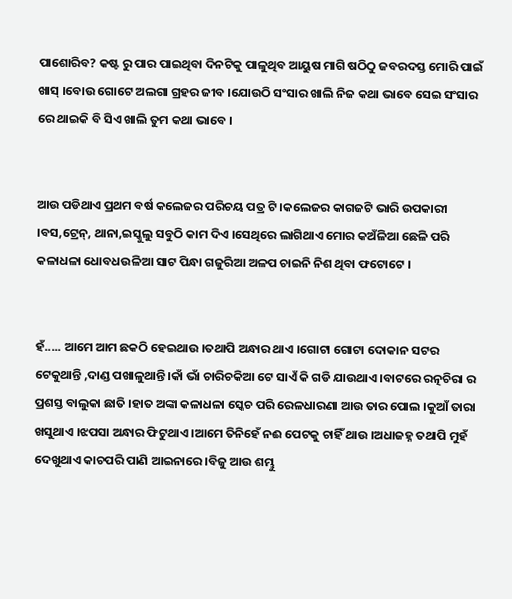ପାଶୋରିବ? କଷ୍ଟ ରୁ ପାର ପାଇଥିବା ଦିନଟିକୁ ପାଳୁଥିବ ଆୟୁଷ ମାଗି ଷଠିଠୁ ଜବରଦସ୍ତ ମୋରି ପାଇଁ ଖାସ୍ ।ବୋଉ ଗୋଟେ ଅଲଗା ଗ୍ରହର ଜୀବ ।ଯୋଉଠି ସଂସାର ଖାଲି ନିଜ କଥା ଭାବେ ସେଇ ସଂସାର ରେ ଥାଇକି ବି ସିଏ ଖାଲି ତୁମ କଥା ଭାବେ ।


ଆଉ ପଡିଥାଏ ପ୍ରଥମ ବର୍ଷ କଲେଜର ପରିଚୟ ପତ୍ର ଟି ।କଲେଜର କାଗଜଟି ଭାରି ଉପକାରୀ ।ବସ,ଟ୍ରେନ୍, ଥାନା,ଇସ୍କୁଲୁ ସବୁଠି କାମ ଦିଏ ।ସେଥିରେ ଲାଗିଥାଏ ମୋର କଅଁଳିଆ ଛେଳି ପରି କଳାଧଳା ଧୋବଧଉଳିଆ ସାଟ ପିନ୍ଧା ଗଜୁରିଆ ଅଳପ ଚାଇନି ନିଶ ଥିବା ଫଟୋଟେ ।


ହଁ..... ଆମେ ଆମ ଛକଠି ହେଇଥାଉ ।ତଥାପି ଅନ୍ଧାର ଥାଏ ।ଗୋଟା ଗୋଟା ଦୋକାନ ସଟର ଟେକୁଥାନ୍ତି ,ଦାଣ୍ଡ ପଖାଳୁଥାନ୍ତି ।କାଁ ଭାଁ ଚାରିଚକିଆ ଟେ ସାଏଁ କି ଗଡି ଯାଉଥାଏ ।ବାଟରେ ରତ୍ନଚିରା ର ପ୍ରଶସ୍ତ ବାଲୁକା ଛାତି ।ହାତ ଅଙ୍କା କଳାଧଳା ସ୍କେଚ ପରି ରେଳଧାରଣା ଆଉ ତାର ପୋଲ ।କୁଆଁ ତାରା ଖସୁଥାଏ ।ଝପସା ଅନ୍ଧାର ଫିଟୁଥାଏ ।ଆମେ ତିନିହେଁ ନଈ ପେଟକୁ ଚାହିଁ ଥାଉ ।ଅଧାଜହ୍ନ ତଥାପି ମୁହଁ ଦେଖୁଥାଏ କାଚପରି ପାଣି ଆଇନାରେ ।ବିଜୁ ଆଉ ଶମ୍ଭୁ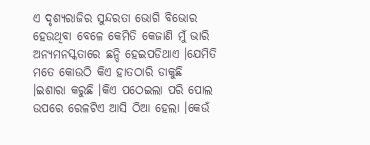ଏ ଦୃଶ୍ୟରାଜିର ସୁନ୍ଦରତା ଭୋଗି ବିଭୋର ହେଉଥିବା ବେଳେ କେମିତି କେଜାଣି ମୁଁ ଭାରି ଅନ୍ଯମନସ୍କତାରେ ଛନ୍ଦି ହେଇପଡିଥାଏ ।ଯେମିତି ମତେ କୋଉଠି କିଏ ହାତଠାରି ଡାକୁଛି ।ଇଶାରା କରୁଛି ।କିଏ ପଠେଇଲା ପରି ପୋଲ ଉପରେ ରେଳଟିଏ ଆସି ଠିଆ ହେଲା ।କେଉଁ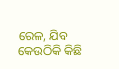ରେଳ, ଯିବ କେଉଠିକି କିଛି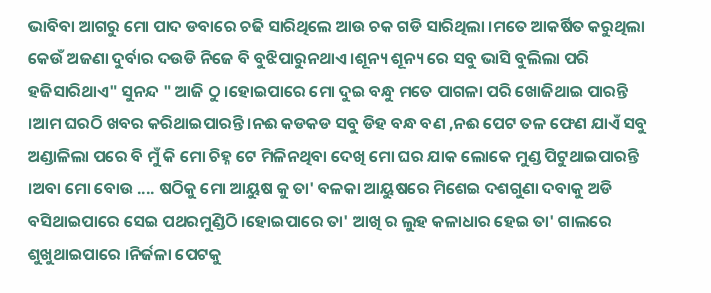ଭାବିବା ଆଗରୁ ମୋ ପାଦ ଡବାରେ ଚଢି ସାରିଥିଲେ ଆଉ ଚକ ଗଡି ସାରିଥିଲା ।ମତେ ଆକର୍ଷିତ କରୁଥିଲା କେଉଁ ଅଜଣା ଦୁର୍ବାର ଦଉଡି ନିଜେ ବି ବୁଝିପାରୁନଥାଏ ।ଶୂନ୍ୟ ଶୂନ୍ୟ ରେ ସବୁ ଭାସି ବୁଲିଲା ପରି ହଜିସାରିଥାଏ" ସୁନନ୍ଦ " ଆଜି ଠୁ ।ହୋଇପାରେ ମୋ ଦୁଇ ବନ୍ଧୁ ମତେ ପାଗଳା ପରି ଖୋଜିଥାଇ ପାରନ୍ତି ।ଆମ ଘରଠି ଖବର କରିଥାଇପାରନ୍ତି ।ନଈ କଡକଡ ସବୁ ଡିହ ବନ୍ଧ ବଣ ,ନଈ ପେଟ ତଳ ଫେଣ ଯାଏଁ ସବୁ ଅଣ୍ଡାଳିଲା ପରେ ବି ମୁଁ କି ମୋ ଚିହ୍ନ ଟେ ମିଳିନଥିବା ଦେଖି ମୋ ଘର ଯାକ ଲୋକେ ମୁଣ୍ଡ ପିଟୁଥାଇପାରନ୍ତି ।ଅବା ମୋ ବୋଉ .... ଷଠିକୁ ମୋ ଆୟୁଷ କୁ ତା' ବଳକା ଆୟୁଷରେ ମିଶେଇ ଦଶଗୁଣା ଦବାକୁ ଅଡି ବସିଥାଇପାରେ ସେଇ ପଥରମୁଣ୍ଡିଠି ।ହୋଇପାରେ ତା' ଆଖି ର ଲୁହ କଳାଧାର ହେଇ ତା' ଗାଲରେ ଶୁଖୁଥାଇପାରେ ।ନିର୍ଜଳା ପେଟକୁ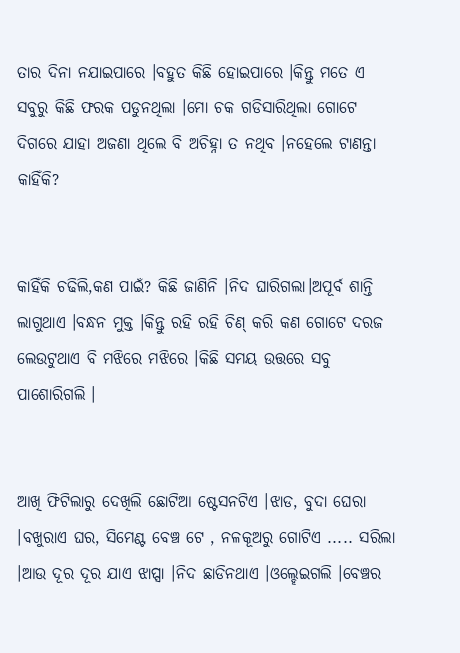ତାର ଦିନା ନଯାଇପାରେ ।ବହୁତ କିଛି ହୋଇପାରେ ।କିନ୍ତୁ ମତେ ଏ ସବୁରୁ କିଛି ଫରକ ପଡୁନଥିଲା ।ମୋ ଚକ ଗଡିସାରିଥିଲା ଗୋଟେ ଦିଗରେ ଯାହା ଅଜଣା ଥିଲେ ବି ଅଚିହ୍ନା ତ ନଥିବ ।ନହେଲେ ଟାଣନ୍ତା କାହିଁକି?


କାହିଁକି ଚଢିଲି,କଣ ପାଇଁ? କିଛି ଜାଣିନି ।ନିଦ ଘାରିଗଲା।ଅପୂର୍ବ ଶାନ୍ତି ଲାଗୁଥାଏ ।ବନ୍ଧନ ମୁକ୍ତ ।କିନ୍ତୁ ରହି ରହି ଚିଣ୍ କରି କଣ ଗୋଟେ ଦରଜ ଲେଉଟୁଥାଏ ବି ମଝିରେ ମଝିରେ ।କିଛି ସମୟ ଉତ୍ତରେ ସବୁ ପାଶୋରିଗଲି ।


ଆଖି ଫିଟିଲାରୁ ଦେଖିଲି ଛୋଟିଆ ଷ୍ଟେସନଟିଏ ।ଝାଡ, ବୁଦା ଘେରା ।ବଖୁରାଏ ଘର, ସିମେଣ୍ଟ ବେଞ୍ଚ ଟେ , ନଳକୂଅରୁ ଗୋଟିଏ ..... ସରିଲା ।ଆଉ ଦୂର ଦୂର ଯାଏ ଝାପ୍ସା ।ନିଦ ଛାଡିନଥାଏ ।ଓଲ୍ହେଇଗଲି ।ବେଞ୍ଚର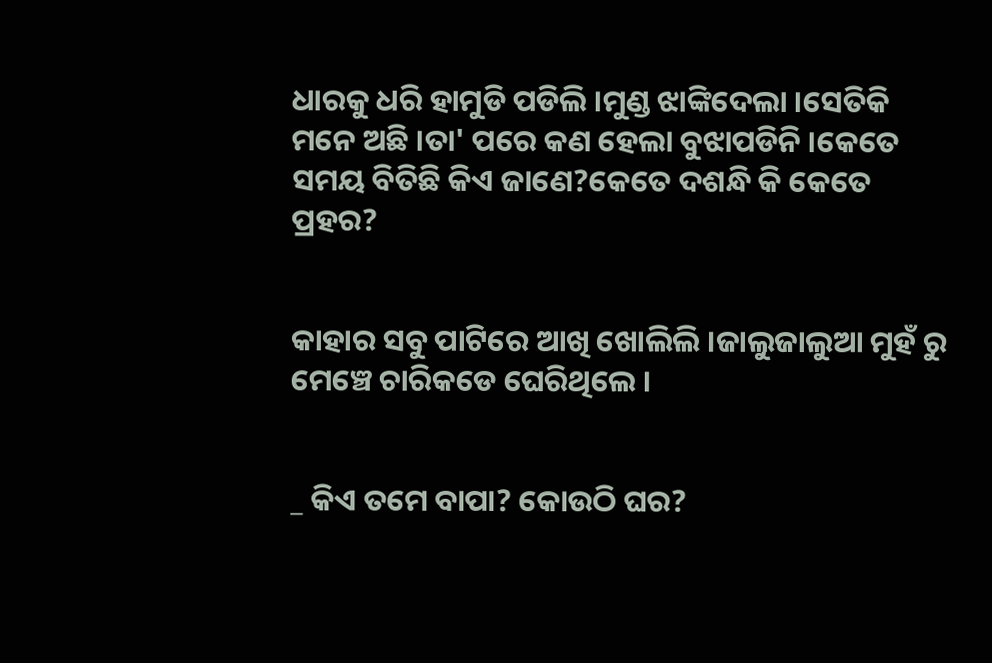ଧାରକୁ ଧରି ହାମୁଡି ପଡିଲି ।ମୁଣ୍ଡ ଝାଙ୍କିଦେଲା ।ସେତିକି ମନେ ଅଛି ।ତା' ପରେ କଣ ହେଲା ବୁଝାପଡିନି ।କେତେ ସମୟ ବିତିଛି କିଏ ଜାଣେ?କେତେ ଦଶନ୍ଧି କି କେତେ ପ୍ରହର?


କାହାର ସବୁ ପାଟିରେ ଆଖି ଖୋଲିଲି ।ଜାଲୁଜାଲୁଆ ମୁହଁ ରୁ ମେଞ୍ଚେ ଚାରିକଡେ ଘେରିଥିଲେ ।


_ କିଏ ତମେ ବାପା? କୋଉଠି ଘର?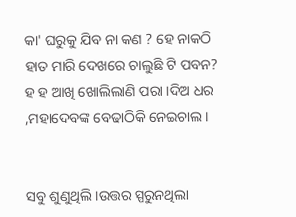କା' ଘରୁକୁ ଯିବ ନା କଣ ? ହେ ନାକଠି ହାତ ମାରି ଦେଖରେ ଚାଲୁଛି ଟି ପବନ? ହ ହ ଆଖି ଖୋଲିଲାଣି ପରା ।ଦିଅ ଧର ,ମହାଦେବଙ୍କ ବେଢାଠିକି ନେଇଚାଲ ।


ସବୁ ଶୁଣୁଥିଲି ।ଉତ୍ତର ସ୍ପରୁନଥିଲା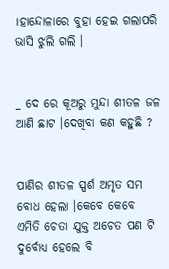।ହାନ୍ଦୋଳାରେ ବୁହା ହେଇ ଗଲାପରି ଭାସି ଝୁଲି ଗଲି ।


_ ଦେ ରେ କୂଅରୁ ମୁନ୍ଦା ଶୀତଳ ଜଳ ଆଣି ଛାଟ ।ଦେଖିବା କଣ କହୁଛି ?


ପାଣିର ଶୀତଳ ସ୍ପର୍ଶ ଅମୃତ ସମ ବୋଧ ହେଲା ।କେବେ କେବେ ଏମିତି ଚେତା ଯୁକ୍ତ ଅଚେତ ପଣ ଟି ଦୁର୍ବୋଧ୍ଯ ହେଲେ ବି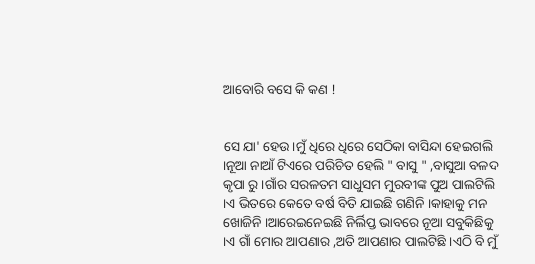ଆବୋରି ବସେ କି କଣ !


ସେ ଯା' ହେଉ ।ମୁଁ ଧିରେ ଧିରେ ସେଠିକା ବାସିନ୍ଦା ହେଇଗଲି ।ନୂଆ ନାଆଁ ଟିଏରେ ପରିଚିତ ହେଲି " ବାସୁ " ,ବାସୁଆ ବଳଦ କୃପା ରୁ ।ଗାଁର ସରଳତମ ସାଧୁସମ ମୁରବୀଙ୍କ ପୁଅ ପାଲଟିଲି ।ଏ ଭିତରେ କେତେ ବର୍ଷ ବିତି ଯାଇଛି ଗଣିନି ।କାହାକୁ ମନ ଖୋଜିନି ।ଆରେଇନେଇଛି ନିର୍ଲିପ୍ତ ଭାବରେ ନୂଆ ସବୁକିଛିକୁ ।ଏ ଗାଁ ମୋର ଆପଣାର ,ଅତି ଆପଣାର ପାଲଟିଛି ।ଏଠି ବି ମୁଁ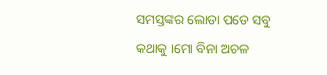ସମସ୍ତଙ୍କର ଲୋଡା ପଡେ ସବୁ କଥାକୁ ।ମୋ ବିନା ଅଚଳ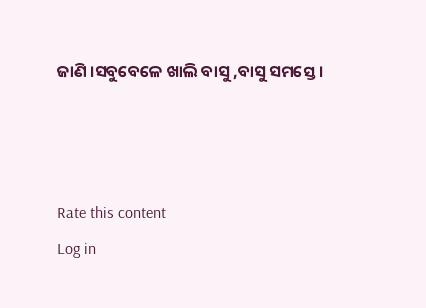ଜାଣି ।ସବୁବେଳେ ଖାଲି ବାସୁ ,ବାସୁ ସମସ୍ତେ ।



Rate this content
Log in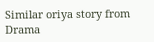Similar oriya story from Drama